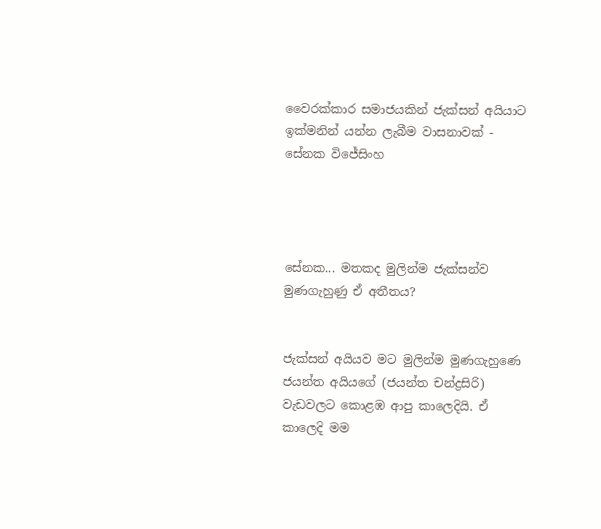වෛරක්කාර සමාජයකින් ජැක්සන් අයියාට ඉක්මනින් යන්න ලැබීම වාසනාවක් - සේනක විජේසිංහ




සේනක... මතකද මුලින්ම ජැක්සන්ව මුණගැහුණු ඒ අතීතය?


ජැක්සන් අයියව මට මුලින්ම මුණගැහුණෙ ජයන්ත අයියගේ (ජයන්ත චන්ද්‍රසිරි) වැඩවලට කොළඹ ආපු කාලෙදියි. ඒ කාලෙදි මම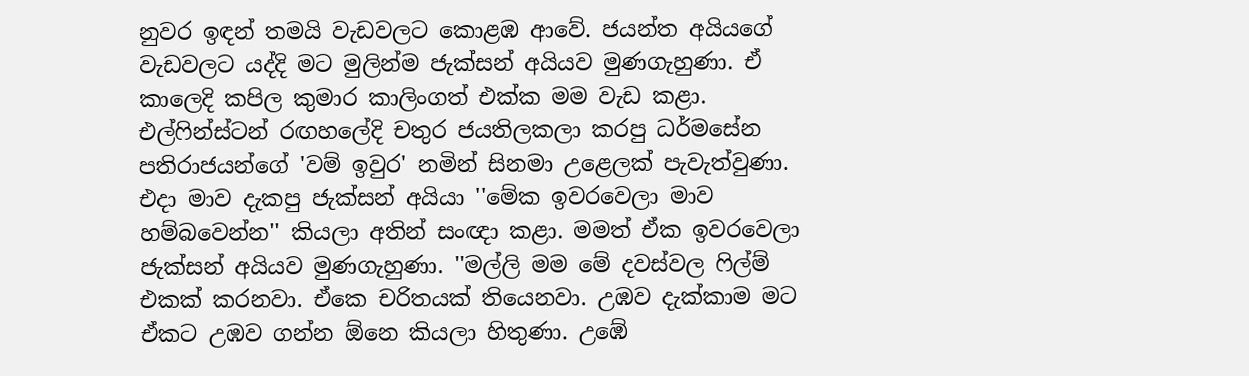නුවර ඉඳන් තමයි වැඩවලට කොළඹ ආවේ. ජයන්ත අයියගේ වැඩවලට යද්දි මට මුලින්ම ජැක්සන් අයියව මුණගැහුණා. ඒ කාලෙදි කපිල කුමාර කාලිංගත් එක්ක මම වැඩ කළා. එල්ෆින්ස්ටන් රඟහලේදි චතුර ජයතිලකලා කරපු ධර්මසේන පතිරාජයන්ගේ 'වම් ඉවුර' නමින් සිනමා උළෙලක් පැවැත්වුණා. එදා මාව දැකපු ජැක්සන් අයියා ''මේක ඉවරවෙලා මාව හම්බවෙන්න'' කියලා අතින් සංඥා කළා. මමත් ඒක ඉවරවෙලා ජැක්සන් අයියව මුණගැහුණා. ''මල්ලි මම මේ දවස්වල ෆිල්ම් එකක් කරනවා. ඒකෙ චරිතයක් තියෙනවා. උඹව දැක්කාම මට ඒකට උඹව ගන්න ඕනෙ කියලා හිතුණා. උඹේ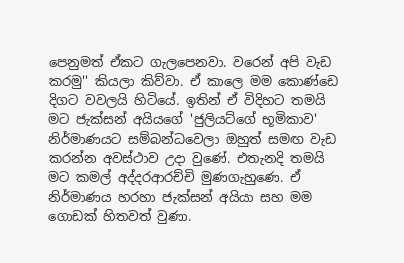පෙනුමත් ඒකට ගැලපෙනවා. වරෙන් අපි වැඩ කරමු'' කියලා කිව්වා. ඒ කාලෙ මම කොණ්ඩෙ දිගට වවලයි හිටියේ. ඉතින් ඒ විදිහට තමයි මට ජැක්සන් අයියගේ 'ජුලියට්ගේ භූමිකාව' නිර්මාණයට සම්බන්ධවෙලා ඔහුත් සමඟ වැඩ කරන්න අවස්ථාව උදා වුණේ. එතැනදි තමයි මට කමල් අද්දරආරච්චි මුණගැහුණෙ. ඒ නිර්මාණය හරහා ජැක්සන් අයියා සහ මම ගොඩක් හිතවත් වුණා.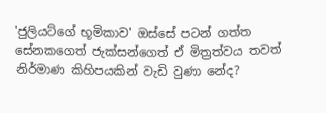'ජුලියට්ගේ භූමිකාව' ඔස්සේ පටන් ගත්ත සේනකගෙත් ජැක්සන්ගෙත් ඒ මිත්‍රත්වය තවත් නිර්මාණ කිහිපයකින් වැඩි වුණා නේද?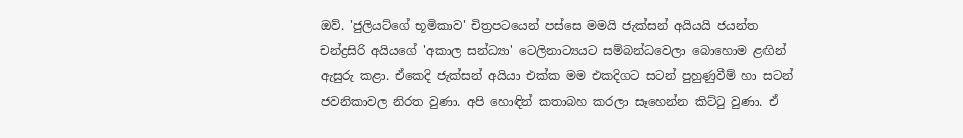ඔව්. 'ජුලියට්ගේ භූමිකාව' චිත්‍රපටයෙන් පස්සෙ මමයි ජැක්සන් අයියයි ජයන්ත චන්ද්‍රසිරි අයියගේ 'අකාල සන්ධ්‍යා' ටෙලිනාට්‍යයට සම්බන්ධවෙලා බොහොම ළඟින් ඇසුරු කළා. ඒකෙදි ජැක්සන් අයියා එක්ක මම එකදිගට සටන් පුහුණුවීම් හා සටන් ජවනිකාවල නිරත වුණා. අපි හොඳින් කතාබහ කරලා සෑහෙන්න කිට්ටු වුණා. ඒ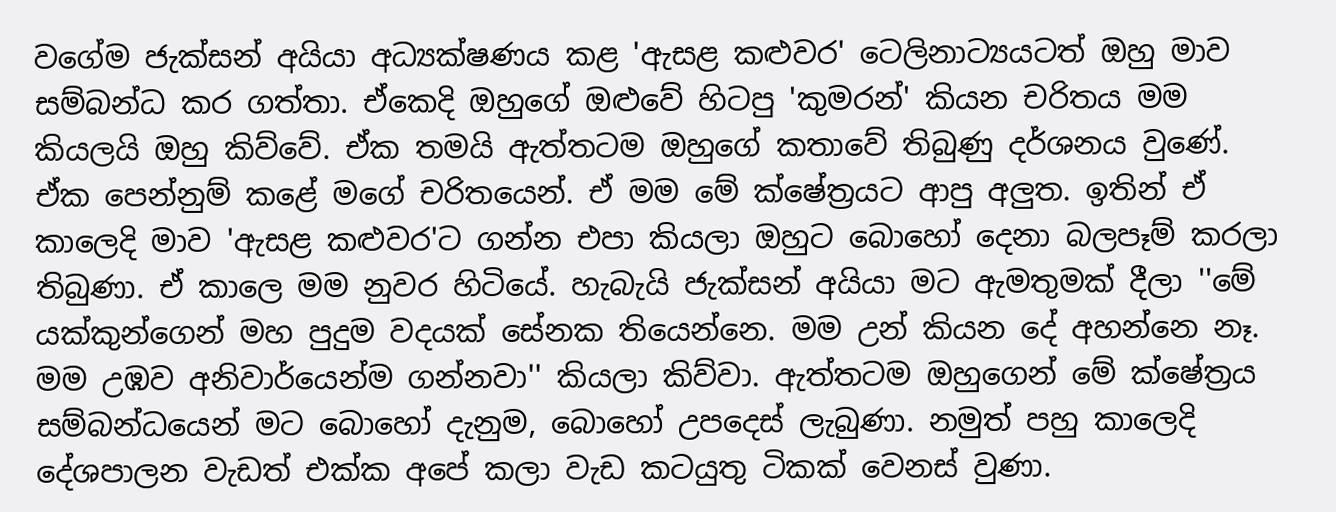වගේම ජැක්සන් අයියා අධ්‍යක්ෂණය කළ 'ඇසළ කළුවර' ටෙලිනාට්‍යයටත් ඔහු මාව සම්බන්ධ කර ගත්තා. ඒකෙදි ඔහුගේ ඔළුවේ හිටපු 'කුමරන්' කියන චරිතය මම කියලයි ඔහු කිව්වේ. ඒක තමයි ඇත්තටම ඔහුගේ කතාවේ තිබුණු දර්ශනය වුණේ. ඒක පෙන්නුම් කළේ මගේ චරිතයෙන්. ඒ මම මේ ක්ෂේත්‍රයට ආපු අලුත. ඉතින් ඒ කාලෙදි මාව 'ඇසළ කළුවර'ට ගන්න එපා කියලා ඔහුට බොහෝ දෙනා බලපෑම් කරලා තිබුණා. ඒ කාලෙ මම නුවර හිටියේ. හැබැයි ජැක්සන් අයියා මට ඇමතුමක් දීලා ''මේ යක්කුන්ගෙන් මහ පුදුම වදයක් සේනක තියෙන්නෙ. මම උන් කියන දේ අහන්නෙ නෑ. මම උඹව අනිවාර්යෙන්ම ගන්නවා'' කියලා කිව්වා. ඇත්තටම ඔහුගෙන් මේ ක්ෂේත්‍රය සම්බන්ධයෙන් මට බොහෝ දැනුම, බොහෝ උපදෙස් ලැබුණා. නමුත් පහු කාලෙදි දේශපාලන වැඩත් එක්ක අපේ කලා වැඩ කටයුතු ටිකක් වෙනස් වුණා.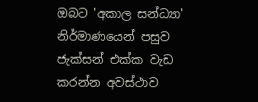ඔබට 'අකාල සන්ධ්‍යා' නිර්මාණයෙන් පසුව ජැක්සන් එක්ක වැඩ කරන්න අවස්ථාව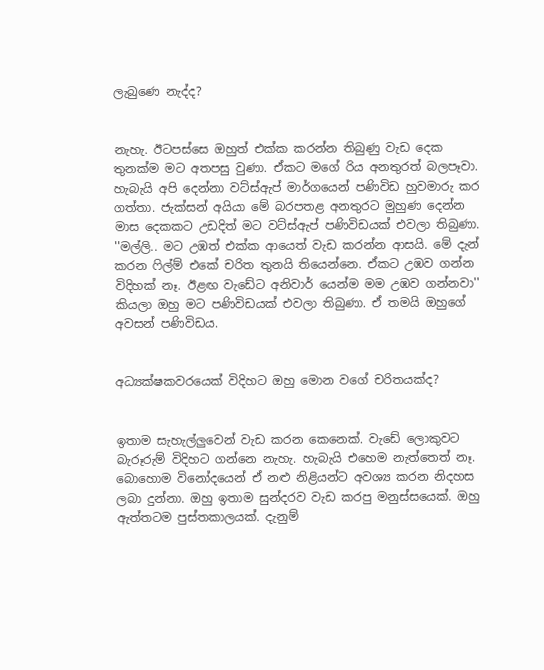ලැබුණෙ නැද්ද?


නැහැ. ඊටපස්සෙ ඔහුත් එක්ක කරන්න තිබුණු වැඩ දෙක තුනක්ම මට අතපසු වුණා. ඒකට මගේ රිය අනතුරත් බලපෑවා. හැබැයි අපි දෙන්නා වට්ස්ඇප් මාර්ගයෙන් පණිවිඩ හුවමාරු කර ගත්තා. ජැක්සන් අයියා මේ බරපතළ අනතුරට මුහුණ දෙන්න මාස දෙකකට උඩදිත් මට වට්ස්ඇප් පණිවිඩයක් එවලා තිබුණා. ''මල්ලි.. මට උඹත් එක්ක ආයෙත් වැඩ කරන්න ආසයි. මේ දැන් කරන ෆිල්ම් එකේ චරිත තුනයි තියෙන්නෙ. ඒකට උඹව ගන්න විදිහක් නෑ. ඊළඟ වැඩේට අනිවාර් යෙන්ම මම උඹව ගන්නවා'' කියලා ඔහු මට පණිවිඩයක් එවලා තිබුණා. ඒ තමයි ඔහුගේ අවසන් පණිවිඩය.


අධ්‍යක්ෂකවරයෙක් විදිහට ඔහු මොන වගේ චරිතයක්ද?


ඉතාම සැහැල්ලුවෙන් වැඩ කරන කෙනෙක්. වැඩේ ලොකුවට බැරූරුම් විදිහට ගන්නෙ නැහැ. හැබැයි එහෙම නැත්තෙත් නෑ. බොහොම විනෝදයෙන් ඒ නළු නිළියන්ට අවශ්‍ය කරන නිදහස ලබා දුන්නා. ඔහු ඉතාම සුන්දරව වැඩ කරපු මනුස්සයෙක්. ඔහු ඇත්තටම පුස්තකාලයක්. දැනුම්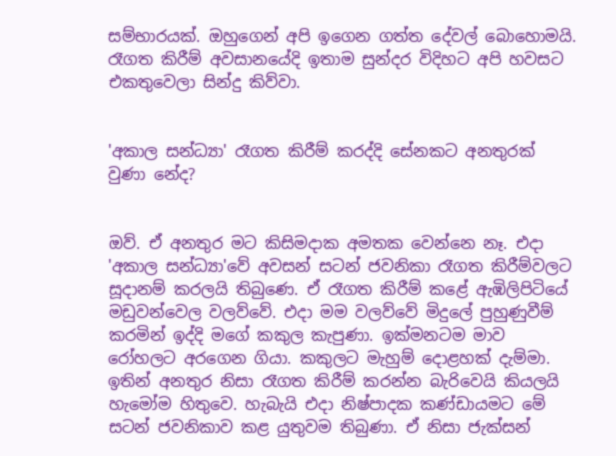සම්භාරයක්. ඔහුගෙන් අපි ඉගෙන ගත්ත දේවල් බොහොමයි. රෑගත කිරීම් අවසානයේදි ඉතාම සුන්දර විදිහට අපි හවසට එකතුවෙලා සින්දු කිව්වා.


'අකාල සන්ධ්‍යා' රෑගත කිරීම් කරද්දි සේනකට අනතුරක් වුණා නේද?


ඔව්. ඒ අනතුර මට කිසිමදාක අමතක වෙන්නෙ නෑ. එදා 'අකාල සන්ධ්‍යා'වේ අවසන් සටන් ජවනිකා රෑගත කිරීම්වලට සූදානම් කරලයි තිබුණෙ. ඒ රෑගත කිරීම් කළේ ඇඹිලිපිටියේ මඩුවන්වෙල වලව්වේ. එදා මම වලව්වේ මිදුලේ පුහුණුවීම් කරමින් ඉද්දි මගේ කකුල කැපුණා. ඉක්මනටම මාව රෝහලට අරගෙන ගියා. කකුලට මැහුම් දොළහක් දැම්මා. ඉතින් අනතුර නිසා රෑගත කිරීම් කරන්න බැරිවෙයි කියලයි හැමෝම හිතුවෙ. හැබැයි එදා නිෂ්පාදක කණ්ඩායමට මේ සටන් ජවනිකාව කළ යුතුවම තිබුණා. ඒ නිසා ජැක්සන්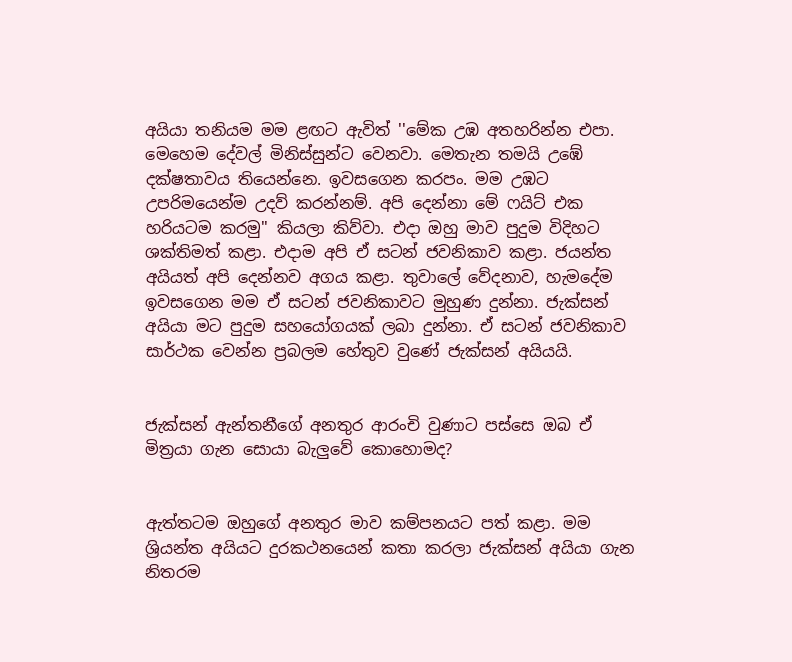අයියා තනියම මම ළඟට ඇවිත් ''මේක උඹ අතහරින්න එපා. මෙහෙම දේවල් මිනිස්සුන්ට වෙනවා. මෙතැන තමයි උඹේ දක්ෂතාවය තියෙන්නෙ. ඉවසගෙන කරපං. මම උඹට උපරිමයෙන්ම උදව් කරන්නම්. අපි දෙන්නා මේ ෆයිට් එක හරියටම කරමු'' කියලා කිව්වා. එදා ඔහු මාව පුදුම විදිහට ශක්තිමත් කළා. එදාම අපි ඒ සටන් ජවනිකාව කළා. ජයන්ත අයියත් අපි දෙන්නව අගය කළා. තුවාලේ වේදනාව, හැමදේම ඉවසගෙන මම ඒ සටන් ජවනිකාවට මුහුණ දුන්නා. ජැක්සන් අයියා මට පුදුම සහයෝගයක් ලබා දුන්නා. ඒ සටන් ජවනිකාව සාර්ථක වෙන්න ප්‍රබලම හේතුව වුණේ ජැක්සන් අයියයි.


ජැක්සන් ඇන්තනීගේ අනතුර ආරංචි වුණාට පස්සෙ ඔබ ඒ මිත්‍රයා ගැන සොයා බැලුවේ කොහොමද?


ඇත්තටම ඔහුගේ අනතුර මාව කම්පනයට පත් කළා. මම ශ්‍රියන්ත අයියට දුරකථනයෙන් කතා කරලා ජැක්සන් අයියා ගැන නිතරම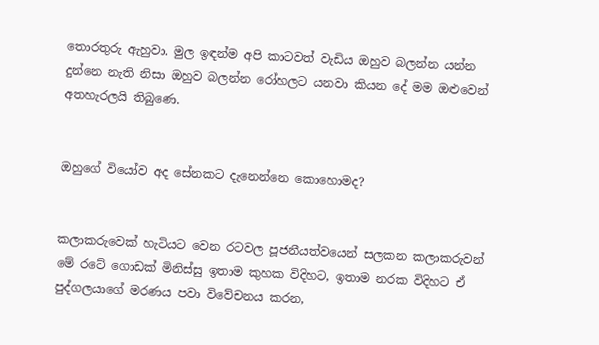තොරතුරු ඇහුවා. මුල ඉඳන්ම අපි කාටවත් වැඩිය ඔහුව බලන්න යන්න දුන්නෙ නැති නිසා ඔහුව බලන්න රෝහලට යනවා කියන දේ මම ඔළුවෙන් අතහැරලයි තිබුණෙ.


ඔහුගේ වියෝව අද සේනකට දැනෙන්නෙ කොහොමද?


කලාකරුවෙක් හැටියට වෙන රටවල පූජනීයත්වයෙන් සලකන කලාකරුවන් මේ රටේ ගොඩක් මිනිස්සු ඉතාම කුහක විදිහට, ඉතාම නරක විදිහට ඒ පුද්ගලයාගේ මරණය පවා විවේචනය කරන,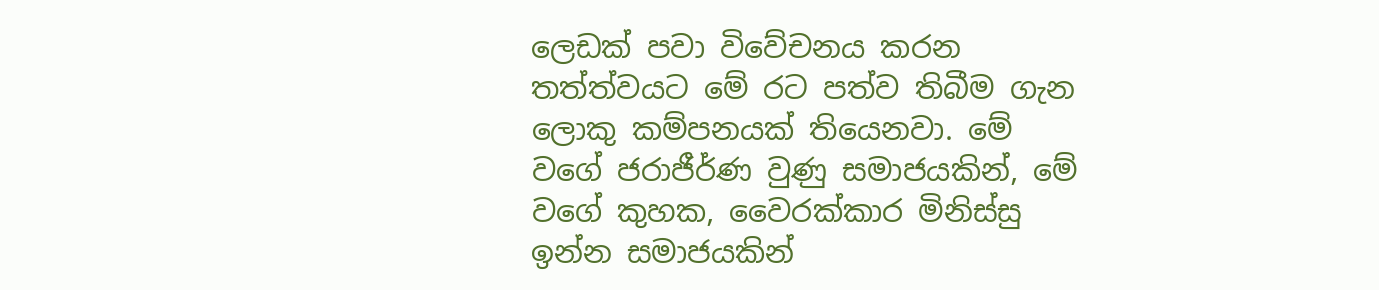ලෙඩක් පවා විවේචනය කරන තත්ත්වයට මේ රට පත්ව තිබීම ගැන ලොකු කම්පනයක් තියෙනවා. මේ වගේ ජරාජීර්ණ වුණු සමාජයකින්, මේ වගේ කුහක, වෛරක්කාර මිනිස්සු ඉන්න සමාජයකින්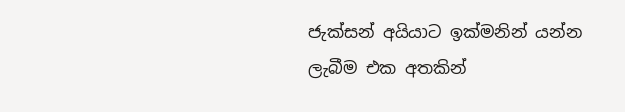ජැක්සන් අයියාට ඉක්මනින් යන්න ලැබීම එක අතකින්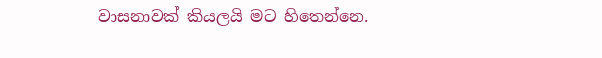වාසනාවක් කියලයි මට හිතෙන්නෙ.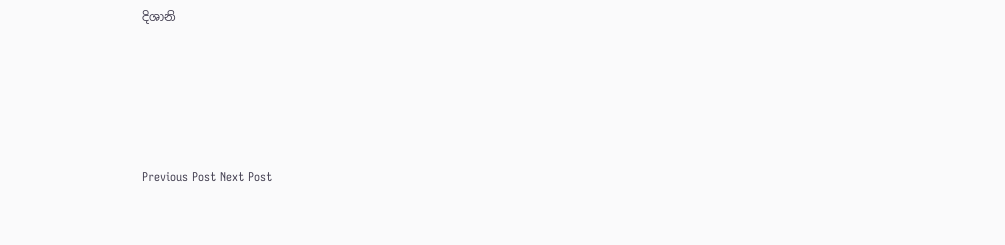දිශානි





Previous Post Next Post